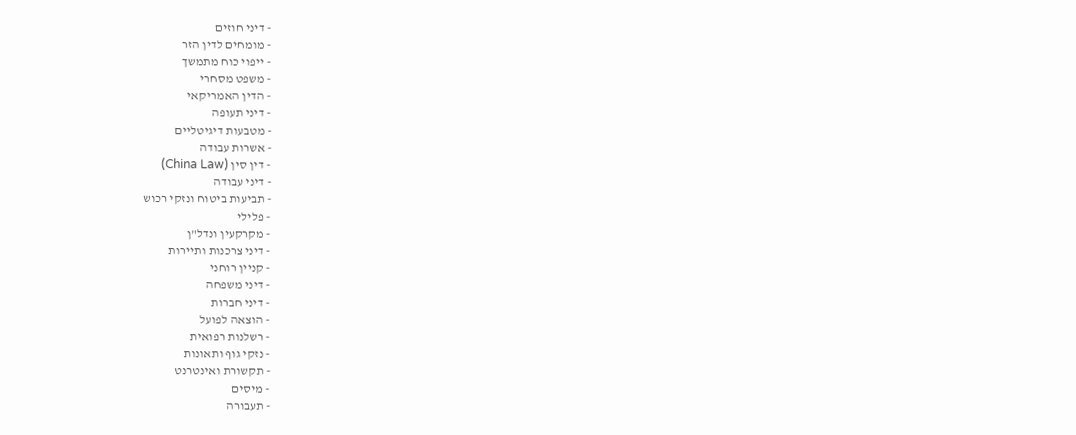- דיני חוזים
- מומחים לדין הזר
- ייפוי כוח מתמשך
- משפט מסחרי
- הדין האמריקאי
- דיני תעופה
- מטבעות דיגיטליים
- אשרות עבודה
- דין סין (China Law)
- דיני עבודה
- תביעות ביטוח ונזקי רכוש
- פלילי
- מקרקעין ונדל"ן
- דיני צרכנות ותיירות
- קניין רוחני
- דיני משפחה
- דיני חברות
- הוצאה לפועל
- רשלנות רפואית
- נזקי גוף ותאונות
- תקשורת ואינטרנט
- מיסים
- תעבורה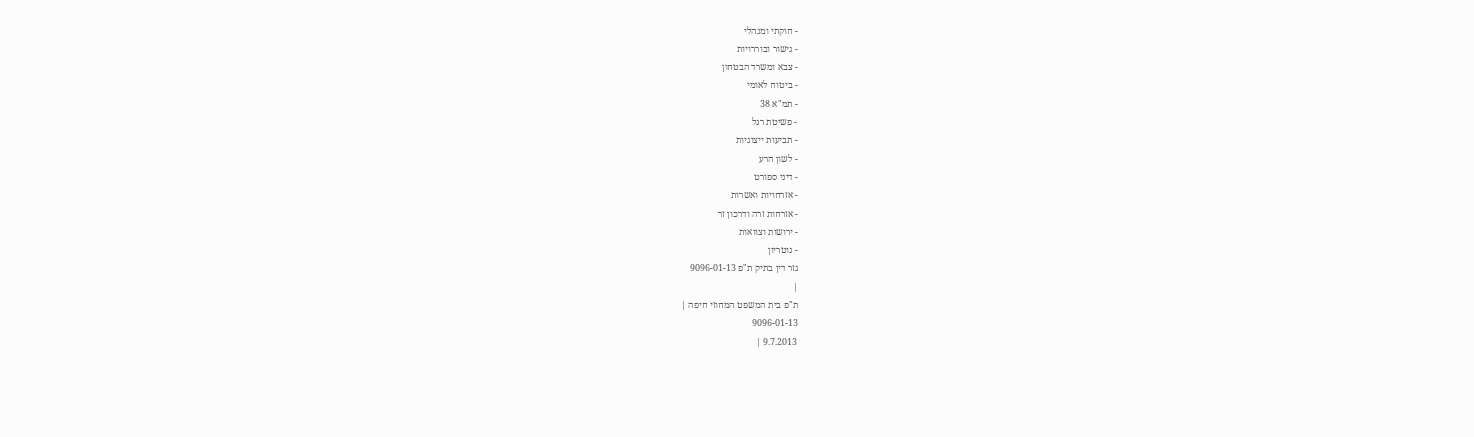- חוקתי ומנהלי
- גישור ובוררויות
- צבא ומשרד הבטחון
- ביטוח לאומי
- תמ"א 38
- פשיטת רגל
- תביעות ייצוגיות
- לשון הרע
- דיני ספורט
- אזרחויות ואשרות
- אזרחות זרה ודרכון זר
- ירושות וצוואות
- נוטריון
גזר דין בתיק ת"פ 9096-01-13
|
ת"פ בית המשפט המחוזי חיפה |
9096-01-13
9.7.2013 |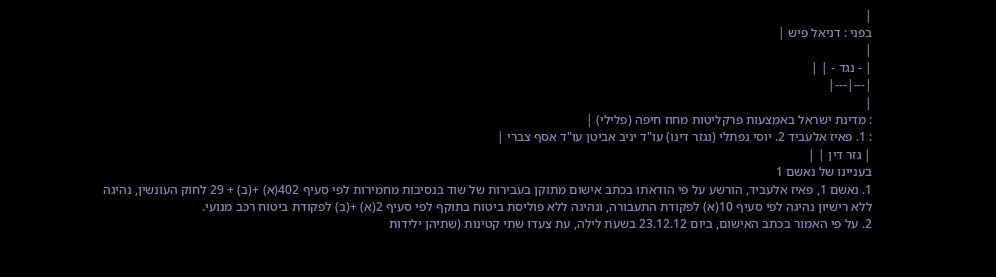|
בפני : דניאל פיש |
|
| - נגד - | |
|---|---|
|
: מדינת ישראל באמצעות פרקליטות מחוז חיפה (פלילי) |
: 1. פאיז אלעביד 2. יוסי נפתלי (נגזר דינו) עו"ד יניב אביטן עו"ד אסף צברי |
| גזר דין | |
בעניינו של נאשם 1
1. נאשם 1, פאיז אלעביד, הורשע על פי הודאתו בכתב אישום מתוקן בעבירות של שוד בנסיבות מחמירות לפי סעיף 402(א) +(ב) + 29 לחוק העונשין, נהיגה ללא רישיון נהיגה לפי סעיף 10(א) לפקודת התעבורה, ונהיגה ללא פוליסת ביטוח בתוקף לפי סעיף 2(א) +(ב) לפקודת ביטוח רכב מנועי.
2. על פי האמור בכתב האישום, ביום 23.12.12 בשעת לילה, עת צעדו שתי קטינות (שתיהן ילידות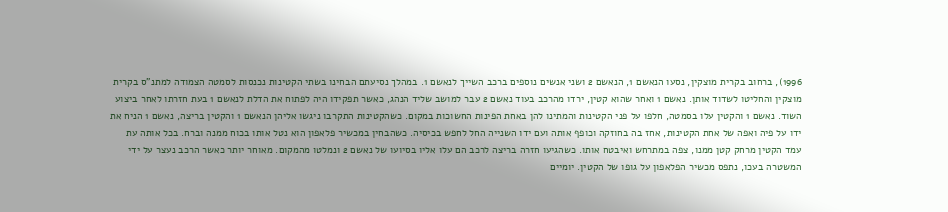1996), ברחוב בקרית מוצקין, נסעו הנאשם 1, הנאשם 2 ושני אנשים נוספים ברכב השייך לנאשם 1. במהלך נסיעתם הבחינו בשתי הקטינות נכנסות לסמטה הצמודה למתנ"ס בקרית מוצקין והחליטו לשדוד אותן. נאשם 1 ואחר שהוא קטין, ירדו מהרכב בעוד נאשם 2 עבר למושב שליד הנהג, כאשר תפקידו היה לפתוח את הדלת לנאשם 1 בעת חזרתו לאחר ביצוע השוד. נאשם 1 והקטין עלו בסמטה, חלפו על פני הקטינות והמתינו להן באחת הפינות החשוכות במקום. כשהקטינות התקרבו ניגשו אליהן הנאשם 1 והקטין בריצה, נאשם 1 הניח את ידו על פיה ואפה של אחת הקטינות, אחז בה בחוזקה וכופף אותה ועם ידו השנייה החל לחפש בכיסיה. כשהבחין במכשיר פלאפון הוא נטל אותו בכוח ממנה וברח. בכל אותה עת עמד הקטין מרחק קטן ממנו, צפה במתרחש ואיבטח אותו. כשהגיעו חזרה בריצה לרכב הם עלו אליו בסיועו של נאשם 2 ונמלטו מהמקום. מאוחר יותר כאשר הרכב נעצר על ידי המשטרה בעכו, נתפס מכשיר הפלאפון על גופו של הקטין. יומיים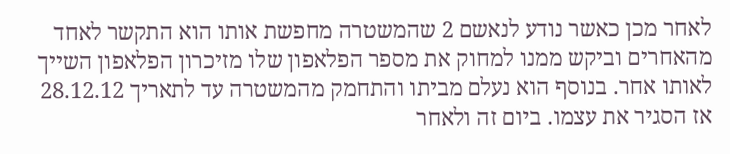לאחר מכן כאשר נודע לנאשם 2 שהמשטרה מחפשת אותו הוא התקשר לאחד מהאחרים וביקש ממנו למחוק את מספר הפלאפון שלו מזיכרון הפלאפון השייך לאותו אחר. בנוסף הוא נעלם מביתו והתחמק מהמשטרה עד לתאריך 28.12.12 אז הסגיר את עצמו. ביום זה ולאחר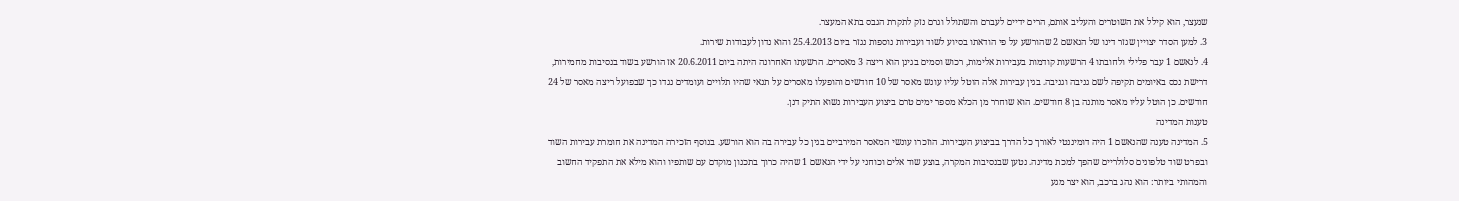שנעצר, הוא קילל את השוטרים והעליב אותם, הרים ידיים לעברם והשתולל וגרם נזק לתקרת הגבס בתא המעצר.
3. למען הסדר יצויין שגזר דינו של הנאשם 2 שהורשע על פי הודאתו בסיוע לשוד ועבירות נוספות נגזר ביום 25.4.2013 והוא נדון לעבודות שירות.
4. לנאשם 1 עבר פלילי ולחובתו 4 הרשעות קודמות בעבירות אלימות, רכוש וסמים בגינן הוא ריצה 3 מאסרים. הרשעתו האחרונה היתה ביום 20.6.2011 אז הורשע בשוד בנסיבות מחמירות, דרישת נכס באיומים תקיפה לשם גניבה וגניבה. בגין עבירות אלה הוטל עליו עונש מאסר של 10 חודשים והופעלו מאסרים על תנאי שהיו תלויים ועומדים נגדו כך שבפועל ריצה מאסר של 24 חודשים. כן הוטל עליו מאסר מותנה בן 8 חודשים. הוא שוחרר מן הכלא מספר ימים טרם ביצוע העבירות נשוא התיק דנן.
טענות המדינה
5. המדינה טענה שהנאשם 1 היה דומיננטי לאורך כל הדרך בביצוע העבירות. הוזכרו עונשי המאסר המירביים בגין כל עבירה בה הוא הורשע. בנוסף הזכירה המדינה את חומרת עבירות השוד ובפרט שוד טלפונים סלולריים שהפך למכת מדינה. נטען שבנסיבות המקרה, בוצע שוד אלים וכוחני על ידי הנאשם 1 שהיה כרוך בתכנון מוקדם עם שותפיו והוא מילא את התפקיד החשוב והמהותי ביותר: הוא נהג ברכב, הוא יצר מגע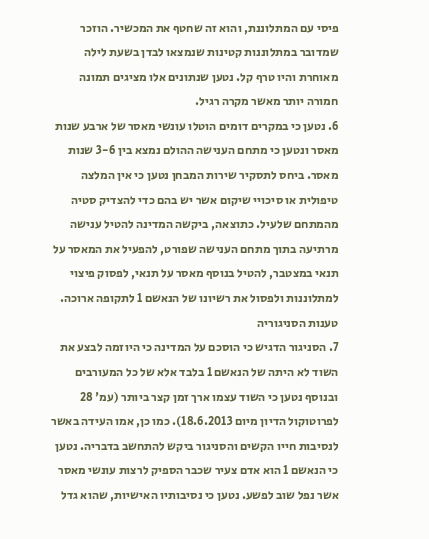פיסי עם המתלוננת, והוא זה שחטף את המכשיר. הוזכר שמדובר במתלוננות קטינות שנמצאו לבדן בשעת לילה מאוחרת והיו טרף קל. נטען שנתונים אלו מציגים תמונה חמורה יותר מאשר מקרה רגיל.
6. נטען כי במקרים דומים הוטלו עונשי מאסר של ארבע שנות מאסר ונטען כי מתחם הענישה ההולם נמצא בין 3-6 שנות מאסר. ביחס לתסקיר שירות המבחן נטען כי אין המלצה טיפולית או סיכויי שיקום אשר יש בהם כדי להצדיק סטיה מהמתחם שלעיל. כתוצאה, ביקשה המדינה להטיל ענישה מרתיעה בתוך מתחם הענישה שפורט, להפעיל את המאסר על תנאי במצטבר, להטיל בנוסף מאסר על תנאי, לפסוק פיצוי למתלוננות ולפסול את רשיונו של הנאשם 1 לתקופה ארוכה.
טענות הסניגוריה
7. הסניגור הדגיש כי הוסכם על המדינה כי היוזמה לבצע את השוד לא היתה של הנאשם 1 בלבד אלא של כל המעורבים ובנוסף נטען כי השוד עצמו ארך זמן קצר ביותר (עמ' 28 לפרוטוקול הדיון מיום 18.6.2013). כמו כן, אמו העידה באשר לנסיבות חייו הקשים והסניגור ביקש להתחשב בדבריה. נטען כי הנאשם 1 הוא אדם צעיר שכבר הספיק לרצות עונשי מאסר אשר נפל שוב לפשע. נטען כי נסיבותיו האישיות, שהוא גדל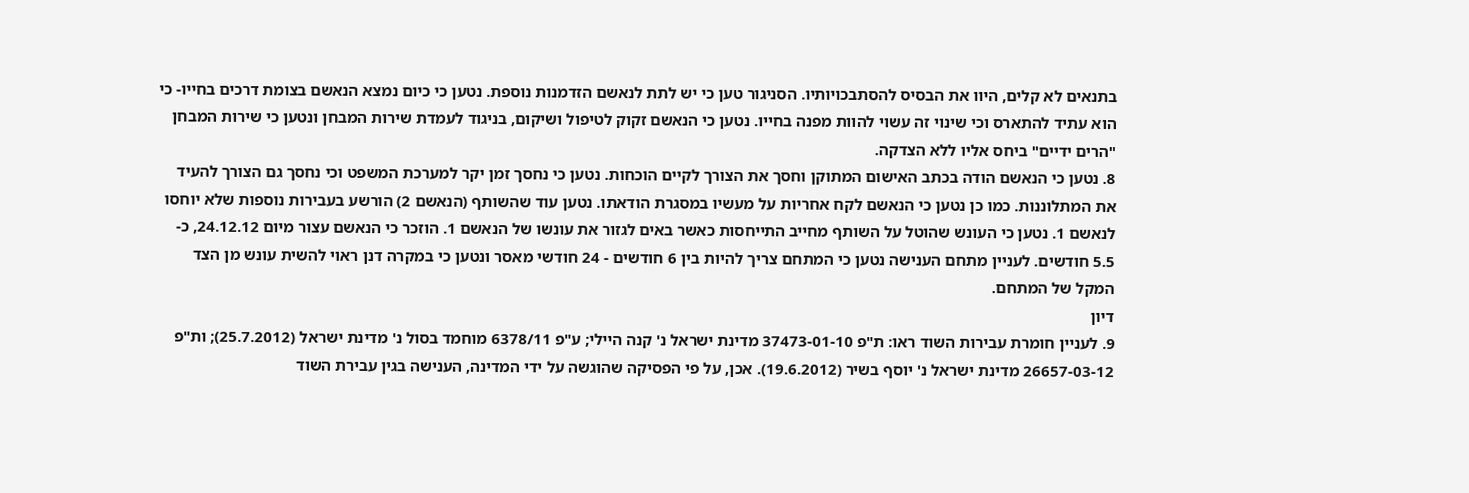בתנאים לא קלים, היוו את הבסיס להסתבכויותיו. הסניגור טען כי יש לתת לנאשם הזדמנות נוספת. נטען כי כיום נמצא הנאשם בצומת דרכים בחייו- כי הוא עתיד להתארס וכי שינוי זה עשוי להוות מפנה בחייו. נטען כי הנאשם זקוק לטיפול ושיקום, בניגוד לעמדת שירות המבחן ונטען כי שירות המבחן "הרים ידיים" ביחס אליו ללא הצדקה.
8. נטען כי הנאשם הודה בכתב האישום המתוקן וחסך את הצורך לקיים הוכחות. נטען כי נחסך זמן יקר למערכת המשפט וכי נחסך גם הצורך להעיד את המתלוננות. כמו כן נטען כי הנאשם לקח אחריות על מעשיו במסגרת הודאתו. נטען עוד שהשותף (הנאשם 2) הורשע בעבירות נוספות שלא יוחסו לנאשם 1. נטען כי העונש שהוטל על השותף מחייב התייחסות כאשר באים לגזור את עונשו של הנאשם 1. הוזכר כי הנאשם עצור מיום 24.12.12, כ- 5.5 חודשים. לעניין מתחם הענישה נטען כי המתחם צריך להיות בין 6 חודשים - 24 חודשי מאסר ונטען כי במקרה דנן ראוי להשית עונש מן הצד המקל של המתחם.
דיון
9. לעניין חומרת עבירות השוד ראו: ת"פ 37473-01-10 מדינת ישראל נ' קנה היילי; ע"פ 6378/11 מוחמד בסול נ' מדינת ישראל (25.7.2012); ות"פ 26657-03-12 מדינת ישראל נ' יוסף בשיר (19.6.2012). אכן, על פי הפסיקה שהוגשה על ידי המדינה, הענישה בגין עבירת השוד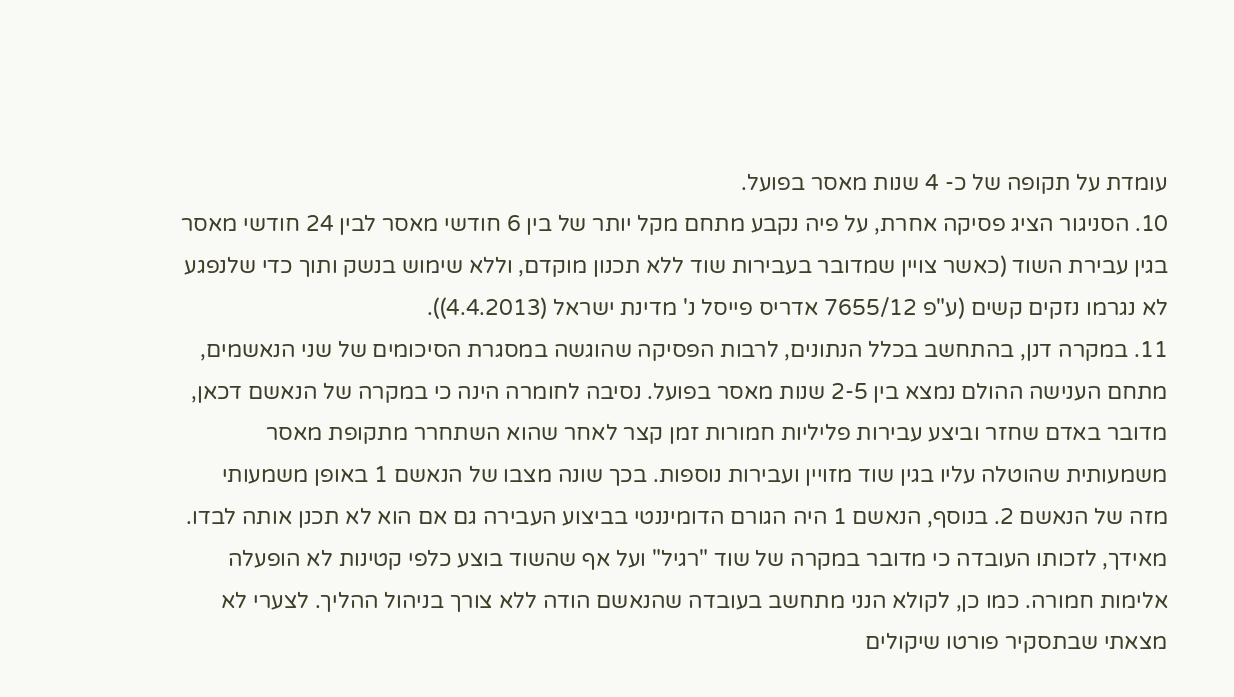עומדת על תקופה של כ- 4 שנות מאסר בפועל.
10. הסניגור הציג פסיקה אחרת, על פיה נקבע מתחם מקל יותר של בין 6 חודשי מאסר לבין 24 חודשי מאסר בגין עבירת השוד (כאשר צויין שמדובר בעבירות שוד ללא תכנון מוקדם, וללא שימוש בנשק ותוך כדי שלנפגע לא נגרמו נזקים קשים (ע"פ 7655/12 אדריס פייסל נ' מדינת ישראל (4.4.2013)).
11. במקרה דנן, בהתחשב בכלל הנתונים, לרבות הפסיקה שהוגשה במסגרת הסיכומים של שני הנאשמים, מתחם הענישה ההולם נמצא בין 2-5 שנות מאסר בפועל. נסיבה לחומרה הינה כי במקרה של הנאשם דכאן, מדובר באדם שחזר וביצע עבירות פליליות חמורות זמן קצר לאחר שהוא השתחרר מתקופת מאסר משמעותית שהוטלה עליו בגין שוד מזויין ועבירות נוספות. בכך שונה מצבו של הנאשם 1 באופן משמעותי מזה של הנאשם 2. בנוסף, הנאשם 1 היה הגורם הדומיננטי בביצוע העבירה גם אם הוא לא תכנן אותה לבדו. מאידך, לזכותו העובדה כי מדובר במקרה של שוד "רגיל" ועל אף שהשוד בוצע כלפי קטינות לא הופעלה אלימות חמורה. כמו כן, לקולא הנני מתחשב בעובדה שהנאשם הודה ללא צורך בניהול ההליך. לצערי לא מצאתי שבתסקיר פורטו שיקולים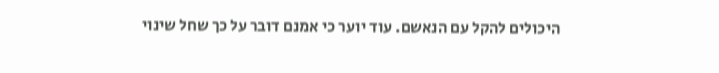היכולים להקל עם הנאשם. עוד יוער כי אמנם דובר על כך שחל שינוי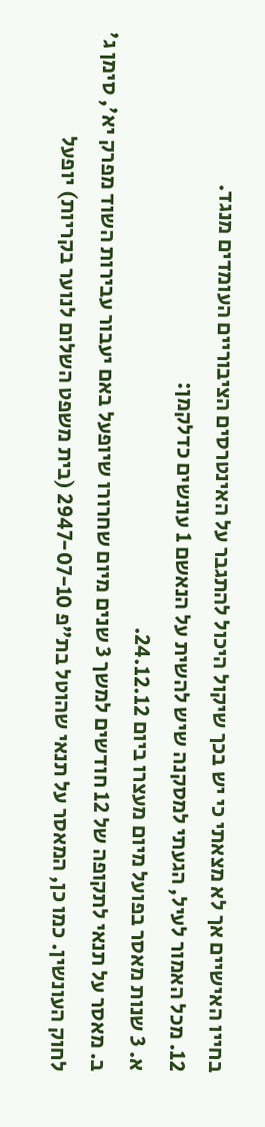בחייו האישיים אך לא מצאתי כי יש בכך שיקול היכול להתגבר על האינטרסים הציבוריים העומדים מנגד.
12. מכל האמור לעיל, הגעתי למסקנה שיש להשית על הנאשם 1 עונשים כדלקמן:
א. 3 שנות מאסר בפועל מיום מעצרו ביום 24.12.12.
ב. מאסר על תנאי לתקופה של 12 חודשים למשך 3 שנים מיום שחרורו שיופעל באם יעבור עבירות השוד מפרק יא', סימן ג' לחוק העונשין. כמו כן, המאסר על תנאי שהוטל בת"פ 2947-07-10 (בית משפט השלום לנוער בקריות) יופעל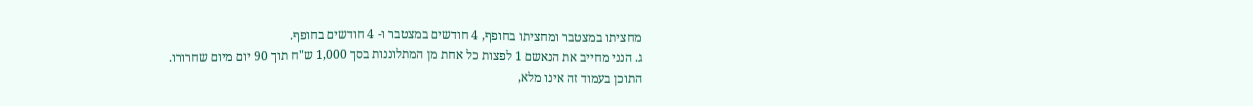מחציתו במצטבר ומחציתו בחופף, 4 חודשים במצטבר ו- 4 חודשים בחופף.
ג. הנני מחייב את הנאשם 1 לפצות כל אחת מן המתלוננות בסך 1,000 ש"ח תוך 90 יום מיום שחרורו.
התוכן בעמוד זה אינו מלא,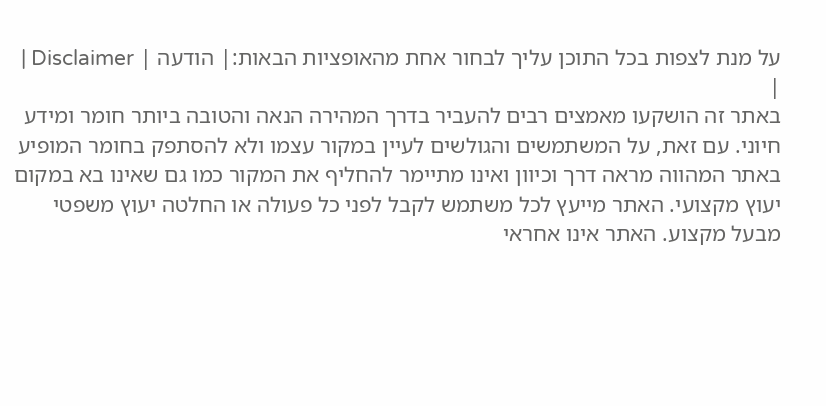על מנת לצפות בכל התוכן עליך לבחור אחת מהאופציות הבאות:| הודעה | Disclaimer |
|
באתר זה הושקעו מאמצים רבים להעביר בדרך המהירה הנאה והטובה ביותר חומר ומידע חיוני. עם זאת, על המשתמשים והגולשים לעיין במקור עצמו ולא להסתפק בחומר המופיע באתר המהווה מראה דרך וכיוון ואינו מתיימר להחליף את המקור כמו גם שאינו בא במקום יעוץ מקצועי. האתר מייעץ לכל משתמש לקבל לפני כל פעולה או החלטה יעוץ משפטי מבעל מקצוע. האתר אינו אחראי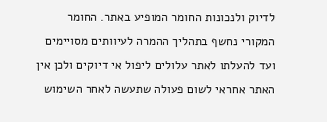לדיוק ולנכונות החומר המופיע באתר. החומר המקורי נחשף בתהליך ההמרה לעיוותים מסויימים ועד להעלתו לאתר עלולים ליפול אי דיוקים ולכן אין האתר אחראי לשום פעולה שתעשה לאחר השימוש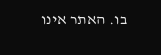בו. האתר אינו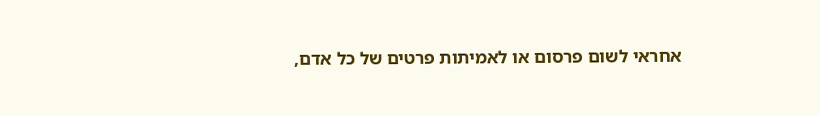אחראי לשום פרסום או לאמיתות פרטים של כל אדם,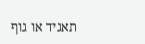תאגיד או גוף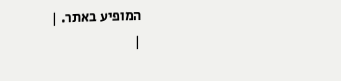המופיע באתר. |
|